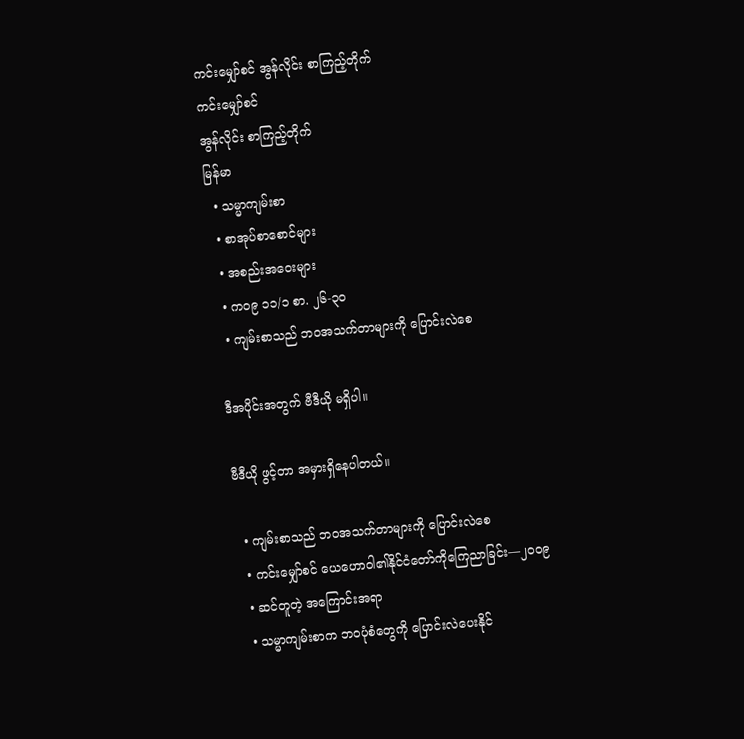ကင်းမျှော်စင် အွန်လိုင်း စာကြည့်တိုက်
ကင်းမျှော်စင်
အွန်လိုင်း စာကြည့်တိုက်
မြန်မာ
  • သမ္မာကျမ်းစာ
  • စာအုပ်စာစောင်များ
  • အစည်းအဝေးများ
  • က၀၉ ၁၁/၁ စာ. ၂၆-၃၀
  • ကျမ်းစာသည် ဘဝအသက်တာများကို ပြောင်းလဲစေ

ဒီအပိုင်းအတွက် ဗီဒီယို မရှိပါ။

ဗီဒီယို ဖွင့်တာ အမှားရှိနေပါတယ်။

  • ကျမ်းစာသည် ဘဝအသက်တာများကို ပြောင်းလဲစေ
  • ကင်းမျှော်စင် ယေဟောဝါ၏နိုင်ငံတော်ကိုကြေညာခြင်း—၂၀၀၉
  • ဆင်တူတဲ့ အကြောင်းအရာ
  • သမ္မာကျမ်းစာက ဘဝပုံစံတွေကို ပြောင်းလဲပေးနိုင်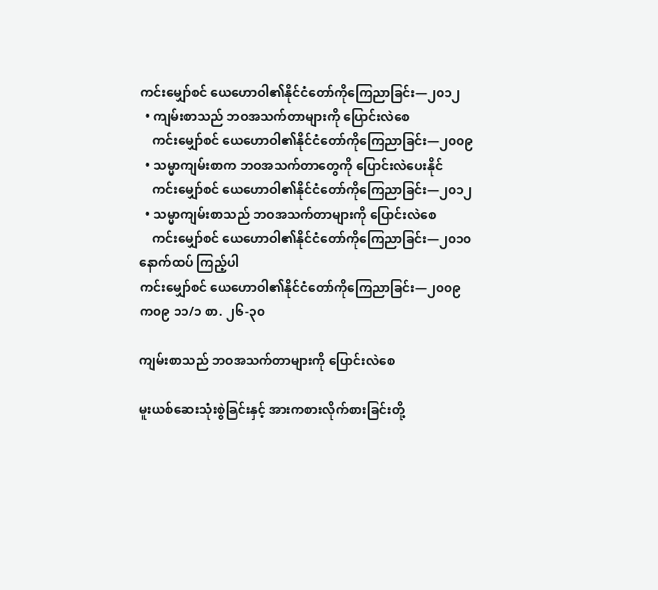ကင်းမျှော်စင် ယေဟောဝါ၏နိုင်ငံတော်ကိုကြေညာခြင်း—၂၀၁၂
  • ကျမ်းစာသည် ဘဝအသက်တာများကို ပြောင်းလဲစေ
    ကင်းမျှော်စင် ယေဟောဝါ၏နိုင်ငံတော်ကိုကြေညာခြင်း—၂၀၀၉
  • သမ္မာကျမ်းစာက ဘဝအသက်တာတွေကို ပြောင်းလဲပေးနိုင်
    ကင်းမျှော်စင် ယေဟောဝါ၏နိုင်ငံတော်ကိုကြေညာခြင်း—၂၀၁၂
  • သမ္မာကျမ်းစာသည် ဘဝအသက်တာများကို ပြောင်းလဲစေ
    ကင်းမျှော်စင် ယေဟောဝါ၏နိုင်ငံတော်ကိုကြေညာခြင်း—၂၀၁၀
နောက်ထပ် ကြည့်ပါ
ကင်းမျှော်စင် ယေဟောဝါ၏နိုင်ငံတော်ကိုကြေညာခြင်း—၂၀၀၉
က၀၉ ၁၁/၁ စာ. ၂၆-၃၀

ကျမ်းစာသည် ဘဝအသက်တာများကို ပြောင်းလဲစေ

မူးယစ်ဆေးသုံးစွဲခြင်းနှင့် အားကစားလိုက်စားခြင်းတို့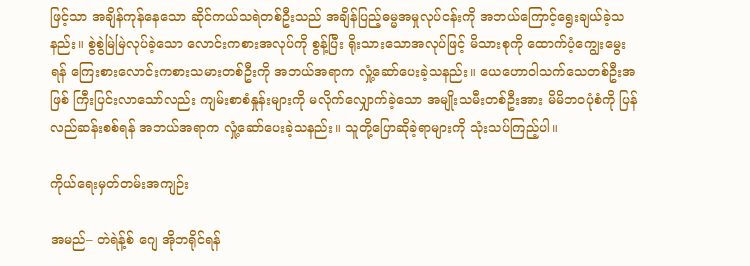ဖြင့်သာ အချိန်ကုန်နေသော ဆိုင်ကယ်သရဲတစ်ဦးသည် အချိန်ပြည့်ဓမ္မအမှုလုပ်ငန်းကို အဘယ်ကြောင့်ရွေးချယ်ခဲ့သနည်း။ စွဲစွဲမြဲမြဲလုပ်ခဲ့သော လောင်းကစားအလုပ်ကို စွန့်ပြီး ရိုးသားသောအလုပ်ဖြင့် မိသားစုကို ထောက်ပံ့ကျွေးမွေးရန် ကြေးစားလောင်းကစားသမားတစ်ဦးကို အဘယ်အရာက လှုံ့ဆော်ပေးခဲ့သနည်း။ ယေဟောဝါသက်သေတစ်ဦးအဖြစ် ကြီးပြင်းလာသော်လည်း ကျမ်းစာစံနှုန်းများကို မလိုက်လျှောက်ခဲ့သော အမျိုးသမီးတစ်ဦးအား မိမိဘ၀ပုံစံကို ပြန်လည်ဆန်းစစ်ရန် အဘယ်အရာက လှုံ့ဆော်ပေးခဲ့သနည်း။ သူတို့ပြောဆိုခဲ့ရာများကို သုံးသပ်ကြည့်ပါ။

ကိုယ်ရေးမှတ်တမ်းအကျဉ်း

အမည်– တဲရဲန့်စ် ဂျေ အိုဘရိုင်ရန်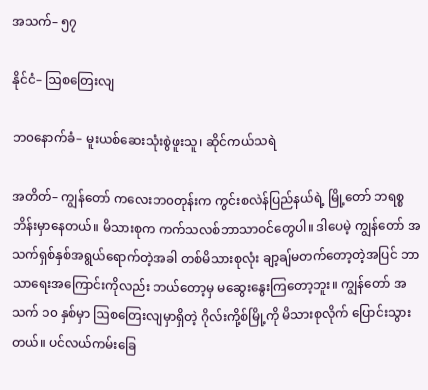အသက်– ၅၇

နိုင်ငံ– ဩစတြေးလျ

ဘ၀နောက်ခံ– မူးယစ်ဆေးသုံးစွဲဖူးသူ၊ ဆိုင်ကယ်သရဲ

အတိတ်– ကျွန်တော် ကလေးဘ၀တုန်းက ကွင်းစလဲန်ပြည်နယ်ရဲ့ မြို့တော် ဘရစ္စဘိန်းမှာနေတယ်။ မိသားစုက ကက်သလစ်ဘာသာဝင်တွေပါ။ ဒါပေမဲ့ ကျွန်တော် အသက်ရှစ်နှစ်အရွယ်ရောက်တဲ့အခါ တစ်မိသားစုလုံး ချာ့ချ်မတက်တော့တဲ့အပြင် ဘာသာရေးအကြောင်းကိုလည်း ဘယ်တော့မှ မဆွေးနွေးကြတော့ဘူး။ ကျွန်တော် အသက် ၁၀ နှစ်မှာ ဩစတြေးလျမှာရှိတဲ့ ဂိုလ်းကို့စ်မြို့ကို မိသားစုလိုက် ပြောင်းသွားတယ်။ ပင်လယ်ကမ်းခြေ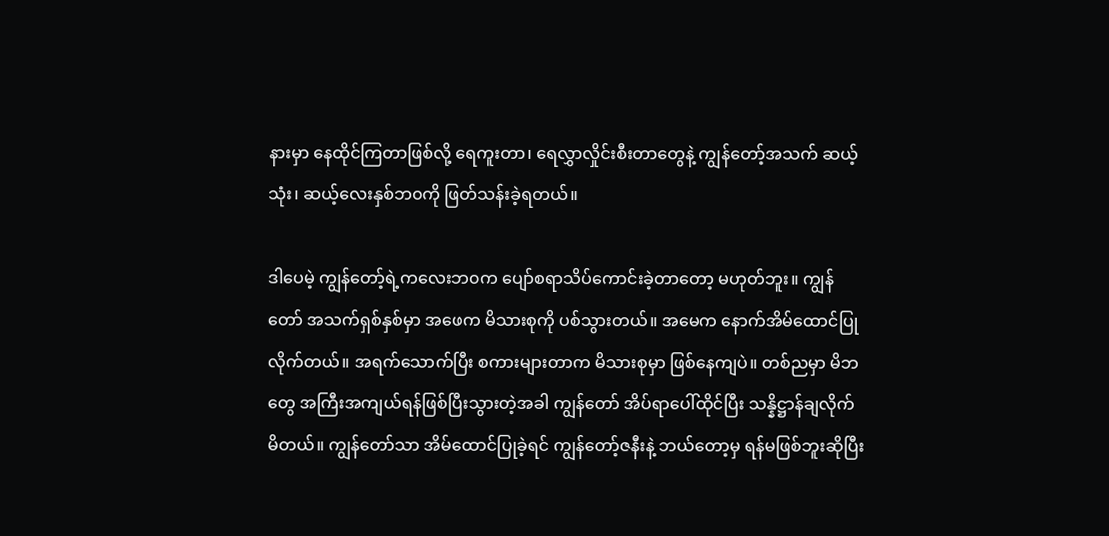နားမှာ နေထိုင်ကြတာဖြစ်လို့ ရေကူးတာ၊ ရေလွှာလှိုင်းစီးတာတွေနဲ့ ကျွန်တော့်အသက် ဆယ့်သုံး၊ ဆယ့်လေးနှစ်ဘ၀ကို ဖြတ်သန်းခဲ့ရတယ်။

ဒါပေမဲ့ ကျွန်တော့်ရဲ့ကလေးဘ၀က ပျော်စရာသိပ်ကောင်းခဲ့တာတော့ မဟုတ်ဘူး။ ကျွန်တော် အသက်ရှစ်နှစ်မှာ အဖေက မိသားစုကို ပစ်သွားတယ်။ အမေက နောက်အိမ်ထောင်ပြုလိုက်တယ်။ အရက်သောက်ပြီး စကားများတာက မိသားစုမှာ ဖြစ်နေကျပဲ။ တစ်ညမှာ မိဘတွေ အကြီးအကျယ်ရန်ဖြစ်ပြီးသွားတဲ့အခါ ကျွန်တော် အိပ်ရာပေါ်ထိုင်ပြီး သန္နိဋ္ဌာန်ချလိုက်မိတယ်။ ကျွန်တော်သာ အိမ်ထောင်ပြုခဲ့ရင် ကျွန်တော့်ဇနီးနဲ့ ဘယ်တော့မှ ရန်မဖြစ်ဘူးဆိုပြီး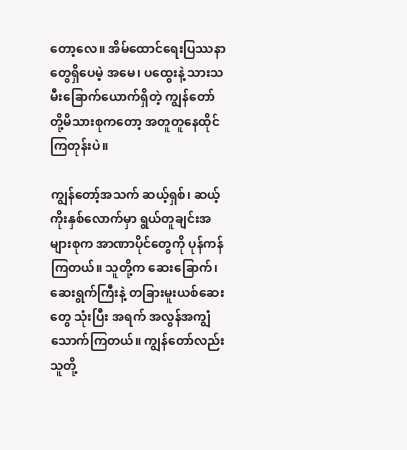တော့လေ။ အိမ်ထောင်ရေးပြဿနာတွေရှိပေမဲ့ အမေ၊ ပထွေးနဲ့ သားသမီးခြောက်ယောက်ရှိတဲ့ ကျွန်တော်တို့မိသားစုကတော့ အတူတူနေထိုင်ကြတုန်းပဲ။

ကျွန်တော့်အသက် ဆယ့်ရှစ်၊ ဆယ့်ကိုးနှစ်လောက်မှာ ရွယ်တူချင်းအများစုက အာဏာပိုင်တွေကို ပုန်ကန်ကြတယ်။ သူတို့က ဆေးခြောက်၊ ဆေးရွက်ကြီးနဲ့ တခြားမူးယစ်ဆေးတွေ သုံးပြီး အရက် အလွန်အကျွံသောက်ကြတယ်။ ကျွန်တော်လည်း သူတို့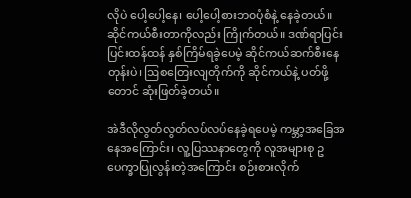လိုပဲ ပေါ့ပေါ့နေ၊ ပေါ့ပေါ့စားဘ၀ပုံစံနဲ့ နေခဲ့တယ်။ ဆိုင်ကယ်စီးတာကိုလည်း ကြိုက်တယ်။ ဒဏ်ရာပြင်းပြင်းထန်ထန် နှစ်ကြိမ်ရခဲ့ပေမဲ့ ဆိုင်ကယ်ဆက်စီးနေတုန်းပဲ၊ ဩစတြေးလျတိုက်ကို ဆိုင်ကယ်နဲ့ ပတ်ဖို့တောင် ဆုံးဖြတ်ခဲ့တယ်။

အဲဒီလိုလွတ်လွတ်လပ်လပ်နေခဲ့ရပေမဲ့ ကမ္ဘာ့အခြေအနေအကြောင်း၊ လူ့ပြဿနာတွေကို လူအများစု ဥပေက္ခာပြုလွန်းတဲ့အကြောင်း စဉ်းစားလိုက်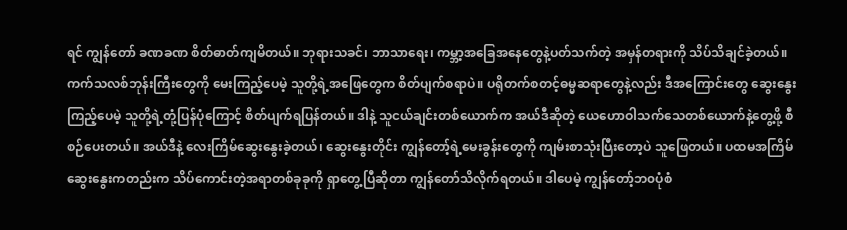ရင် ကျွန်တော် ခဏခဏ စိတ်ဓာတ်ကျမိတယ်။ ဘုရားသခင်၊ ဘာသာရေး၊ ကမ္ဘာ့အခြေအနေတွေနဲ့ပတ်သက်တဲ့ အမှန်တရားကို သိပ်သိချင်ခဲ့တယ်။ ကက်သလစ်ဘုန်းကြီးတွေကို မေးကြည့်ပေမဲ့ သူတို့ရဲ့အဖြေတွေက စိတ်ပျက်စရာပဲ။ ပရိုတက်စတင့်ဓမ္မဆရာတွေနဲ့လည်း ဒီအကြောင်းတွေ ဆွေးနွေးကြည့်ပေမဲ့ သူတို့ရဲ့တုံ့ပြန်ပုံကြောင့် စိတ်ပျက်ရပြန်တယ်။ ဒါနဲ့ သူငယ်ချင်းတစ်ယောက်က အယ်ဒီဆိုတဲ့ ယေဟောဝါသက်သေတစ်ယောက်နဲ့တွေ့ဖို့ စီစဉ်ပေးတယ်။ အယ်ဒီနဲ့ လေးကြိမ်ဆွေးနွေးခဲ့တယ်၊ ဆွေးနွေးတိုင်း ကျွန်တော့်ရဲ့မေးခွန်းတွေကို ကျမ်းစာသုံးပြီးတော့ပဲ သူဖြေတယ်။ ပထမအကြိမ်ဆွေးနွေးကတည်းက သိပ်ကောင်းတဲ့အရာတစ်ခုခုကို ရှာတွေ့ပြီဆိုတာ ကျွန်တော်သိလိုက်ရတယ်။ ဒါပေမဲ့ ကျွန်တော့်ဘ၀ပုံစံ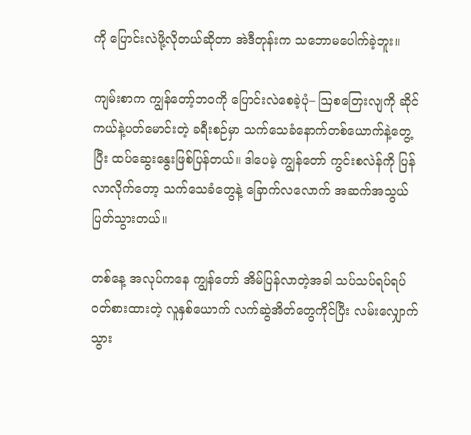ကို ပြောင်းလဲဖို့လိုတယ်ဆိုတာ အဲဒီတုန်းက သဘောမပေါက်ခဲ့ဘူး။

ကျမ်းစာက ကျွန်တော့်ဘဝကို ပြောင်းလဲစေခဲ့ပုံ– ဩစတြေးလျကို ဆိုင်ကယ်နဲ့ပတ်မောင်းတဲ့ ခရီးစဉ်မှာ သက်သေခံနောက်တစ်ယောက်နဲ့တွေ့ပြီး ထပ်ဆွေးနွေးဖြစ်ပြန်တယ်။ ဒါပေမဲ့ ကျွန်တော် ကွင်းစလဲန်ကို ပြန်လာလိုက်တော့ သက်သေခံတွေနဲ့ ခြောက်လလောက် အဆက်အသွယ်ပြတ်သွားတယ်။

တစ်နေ့ အလုပ်ကနေ ကျွန်တော် အိမ်ပြန်လာတဲ့အခါ သပ်သပ်ရပ်ရပ်ဝတ်စားထားတဲ့ လူနှစ်ယောက် လက်ဆွဲအိတ်တွေကိုင်ပြီး လမ်းလျှောက်သွား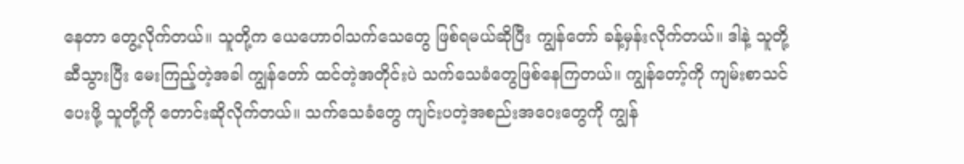နေတာ တွေ့လိုက်တယ်။ သူတို့က ယေဟောဝါသက်သေတွေ ဖြစ်ရမယ်ဆိုပြီး ကျွန်တော် ခန့်မှန်းလိုက်တယ်။ ဒါနဲ့ သူတို့ဆီသွားပြီး မေးကြည့်တဲ့အခါ ကျွန်တော် ထင်တဲ့အတိုင်းပဲ သက်သေခံတွေဖြစ်နေကြတယ်။ ကျွန်တော့်ကို ကျမ်းစာသင်ပေးဖို့ သူတို့ကို တောင်းဆိုလိုက်တယ်။ သက်သေခံတွေ ကျင်းပတဲ့အစည်းအဝေးတွေကို ကျွန်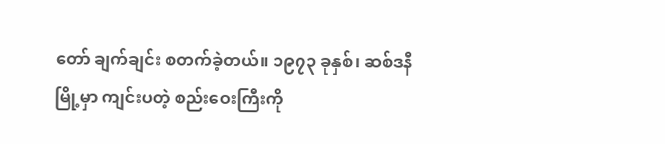တော် ချက်ချင်း စတက်ခဲ့တယ်။ ၁၉၇၃ ခုနှစ်၊ ဆစ်ဒနီမြို့မှာ ကျင်းပတဲ့ စည်းဝေးကြီးကို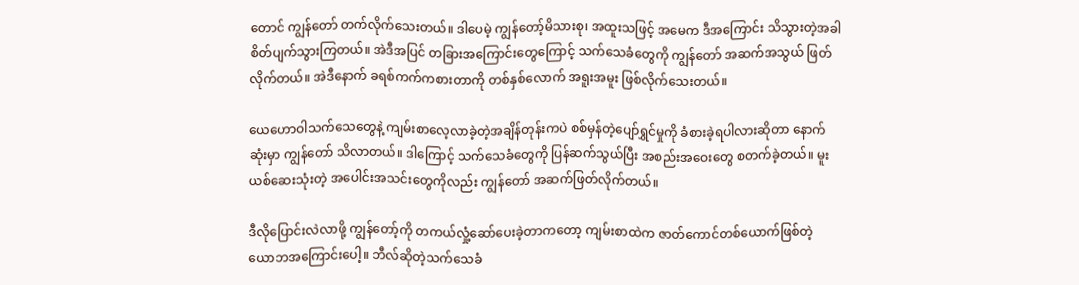တောင် ကျွန်တော် တက်လိုက်သေးတယ်။ ဒါပေမဲ့ ကျွန်တော့်မိသားစု၊ အထူးသဖြင့် အမေက ဒီအကြောင်း သိသွားတဲ့အခါ စိတ်ပျက်သွားကြတယ်။ အဲဒီအပြင် တခြားအကြောင်းတွေကြောင့် သက်သေခံတွေကို ကျွန်တော် အဆက်အသွယ် ဖြတ်လိုက်တယ်။ အဲဒီနောက် ခရစ်ကက်ကစားတာကို တစ်နှစ်လောက် အရူးအမူး ဖြစ်လိုက်သေးတယ်။

ယေဟောဝါသက်သေတွေနဲ့ ကျမ်းစာလေ့လာခဲ့တဲ့အချိန်တုန်းကပဲ စစ်မှန်တဲ့ပျော်ရွှင်မှုကို ခံစားခဲ့ရပါလားဆိုတာ နောက်ဆုံးမှာ ကျွန်တော် သိလာတယ်။ ဒါကြောင့် သက်သေခံတွေကို ပြန်ဆက်သွယ်ပြီး အစည်းအဝေးတွေ စတက်ခဲ့တယ်။ မူးယစ်ဆေးသုံးတဲ့ အပေါင်းအသင်းတွေကိုလည်း ကျွန်တော် အဆက်ဖြတ်လိုက်တယ်။

ဒီလိုပြောင်းလဲလာဖို့ ကျွန်တော့်ကို တကယ်လှုံ့ဆော်ပေးခဲ့တာကတော့ ကျမ်းစာထဲက ဇာတ်ကောင်တစ်ယောက်ဖြစ်တဲ့ ယောဘအကြောင်းပေါ့။ ဘီလ်ဆိုတဲ့သက်သေခံ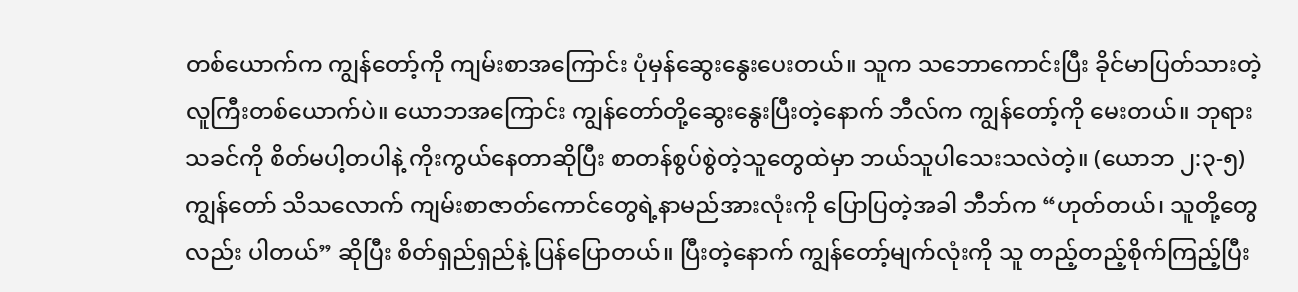တစ်ယောက်က ကျွန်တော့်ကို ကျမ်းစာအကြောင်း ပုံမှန်ဆွေးနွေးပေးတယ်။ သူက သဘောကောင်းပြီး ခိုင်မာပြတ်သားတဲ့ လူကြီးတစ်ယောက်ပဲ။ ယောဘအကြောင်း ကျွန်တော်တို့ဆွေးနွေးပြီးတဲ့နောက် ဘီလ်က ကျွန်တော့်ကို မေးတယ်။ ဘုရားသခင်ကို စိတ်မပါ့တပါနဲ့ ကိုးကွယ်နေတာဆိုပြီး စာတန်စွပ်စွဲတဲ့သူတွေထဲမှာ ဘယ်သူပါသေးသလဲတဲ့။ (ယောဘ ၂:၃-၅) ကျွန်တော် သိသလောက် ကျမ်းစာဇာတ်ကောင်တွေရဲ့နာမည်အားလုံးကို ပြောပြတဲ့အခါ ဘီဘ်က “ဟုတ်တယ်၊ သူတို့တွေလည်း ပါတယ်” ဆိုပြီး စိတ်ရှည်ရှည်နဲ့ ပြန်ပြောတယ်။ ပြီးတဲ့နောက် ကျွန်တော့်မျက်လုံးကို သူ တည့်တည့်စိုက်ကြည့်ပြီး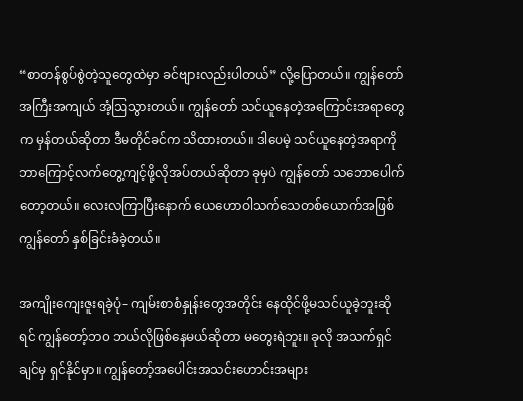“စာတန်စွပ်စွဲတဲ့သူတွေထဲမှာ ခင်ဗျားလည်းပါတယ်” လို့ပြောတယ်။ ကျွန်တော် အကြီးအကျယ် အံ့ဩသွားတယ်။ ကျွန်တော် သင်ယူနေတဲ့အကြောင်းအရာတွေက မှန်တယ်ဆိုတာ ဒီမတိုင်ခင်က သိထားတယ်။ ဒါပေမဲ့ သင်ယူနေတဲ့အရာကို ဘာကြောင့်လက်တွေ့ကျင့်ဖို့လိုအပ်တယ်ဆိုတာ ခုမှပဲ ကျွန်တော် သဘောပေါက်တော့တယ်။ လေးလကြာပြီးနောက် ယေဟောဝါသက်သေတစ်ယောက်အဖြစ် ကျွန်တော် နှစ်ခြင်းခံခဲ့တယ်။

အကျိုးကျေးဇူးရခဲ့ပုံ– ကျမ်းစာစံနှုန်းတွေအတိုင်း နေထိုင်ဖို့မသင်ယူခဲ့ဘူးဆိုရင် ကျွန်တော့်ဘ၀ ဘယ်လိုဖြစ်နေမယ်ဆိုတာ မတွေးရဲဘူး။ ခုလို အသက်ရှင်ချင်မှ ရှင်နိုင်မှာ။ ကျွန်တော့်အပေါင်းအသင်းဟောင်းအများ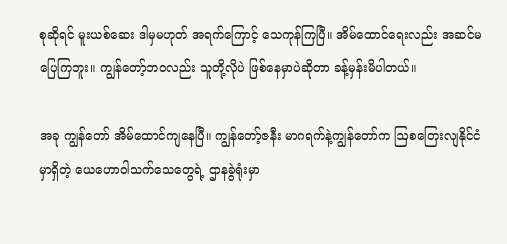စုဆိုရင် မူးယစ်ဆေး ဒါမှမဟုတ် အရက်ကြောင့် သေကုန်ကြပြီ။ အိမ်ထောင်ရေးလည်း အဆင်မပြေကြဘူး။ ကျွန်တော့်ဘ၀လည်း သူတို့လိုပဲ ဖြစ်နေမှာပဲဆိုတာ ခန့်မှန်းမိပါတယ်။

အခု ကျွန်တော် အိမ်ထောင်ကျနေပြီ။ ကျွန်တော့်ဇနီး မာဂရက်နဲ့ကျွန်တော်က ဩစတြေးလျနိုင်ငံမှာရှိတဲ့ ယေဟောဝါသက်သေတွေရဲ့ ဌာနခွဲရုံးမှာ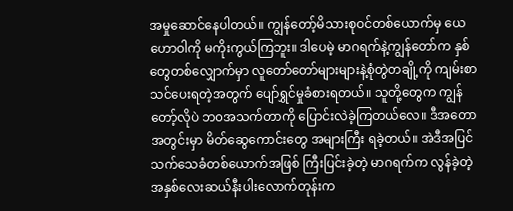အမှုဆောင်နေပါတယ်။ ကျွန်တော့်မိသားစုဝင်တစ်ယောက်မှ ယေဟောဝါကို မကိုးကွယ်ကြဘူး။ ဒါပေမဲ့ မာဂရက်နဲ့ကျွန်တော်က နှစ်တွေတစ်လျှောက်မှာ လူတော်တော်များများနဲ့စုံတွဲတချို့ကို ကျမ်းစာသင်ပေးရတဲ့အတွက် ပျော်ရွှင်မှုခံစားရတယ်။ သူတို့တွေက ကျွန်တော့်လိုပဲ ဘ၀အသက်တာကို ပြောင်းလဲခဲ့ကြတယ်လေ။ ဒီအတောအတွင်းမှာ မိတ်ဆွေကောင်းတွေ အများကြီး ရခဲ့တယ်။ အဲဒီအပြင် သက်သေခံတစ်ယောက်အဖြစ် ကြီးပြင်းခဲ့တဲ့ မာဂရက်က လွန်ခဲ့တဲ့အနှစ်လေးဆယ်နီးပါးလောက်တုန်းက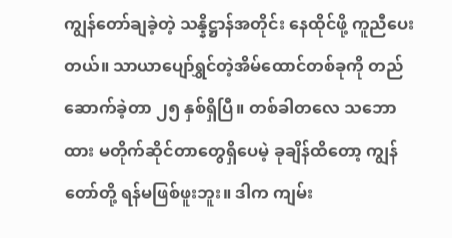ကျွန်တော်ချခဲ့တဲ့ သန္နိဋ္ဌာန်အတိုင်း နေထိုင်ဖို့ ကူညီပေးတယ်။ သာယာပျော်ရွှင်တဲ့အိမ်ထောင်တစ်ခုကို တည်ဆောက်ခဲ့တာ ၂၅ နှစ်ရှိပြီ။ တစ်ခါတလေ သဘောထား မတိုက်ဆိုင်တာတွေရှိပေမဲ့ ခုချိန်ထိတော့ ကျွန်တော်တို့ ရန်မဖြစ်ဖူးဘူး။ ဒါက ကျမ်း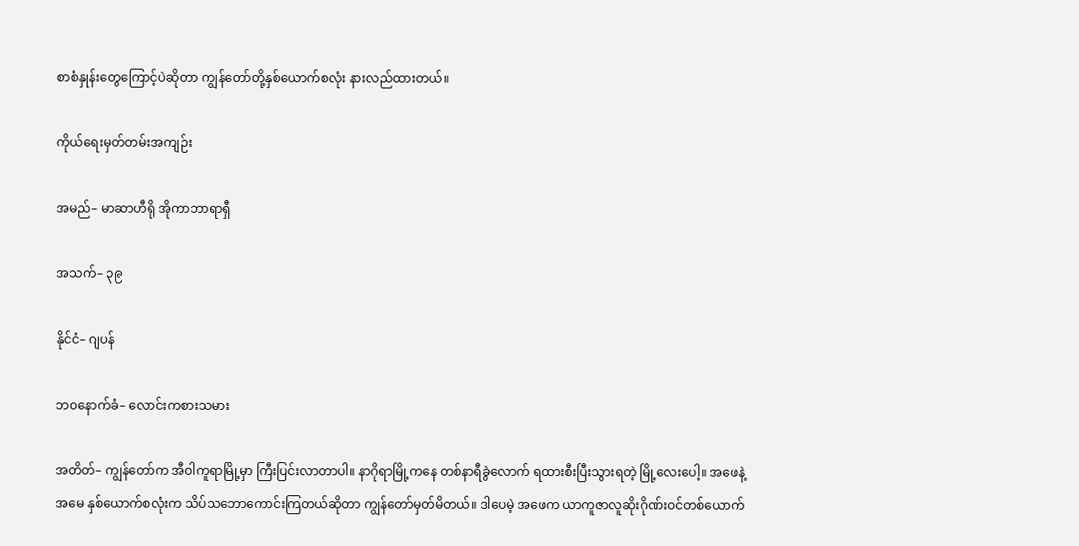စာစံနှုန်းတွေကြောင့်ပဲဆိုတာ ကျွန်တော်တို့နှစ်ယောက်စလုံး နားလည်ထားတယ်။

ကိုယ်ရေးမှတ်တမ်းအကျဉ်း

အမည်– မာဆာဟီရို အိုကာဘာရာရှီ

အသက်– ၃၉

နိုင်ငံ– ဂျပန်

ဘ၀နောက်ခံ– လောင်းကစားသမား

အတိတ်– ကျွန်တော်က အီဝါကူရာမြို့မှာ ကြီးပြင်းလာတာပါ။ နာဂိုရာမြို့ကနေ တစ်နာရီခွဲလောက် ရထားစီးပြီးသွားရတဲ့ မြို့လေးပေါ့။ အဖေနဲ့အမေ နှစ်ယောက်စလုံးက သိပ်သဘောကောင်းကြတယ်ဆိုတာ ကျွန်တော်မှတ်မိတယ်။ ဒါပေမဲ့ အဖေက ယာကူဇာလူဆိုးဂိုဏ်းဝင်တစ်ယောက်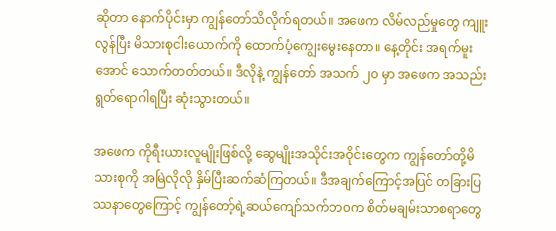ဆိုတာ နောက်ပိုင်းမှာ ကျွန်တော်သိလိုက်ရတယ်။ အဖေက လိမ်လည်မှုတွေ ကျူးလွန်ပြီး မိသားစုငါးယောက်ကို ထောက်ပံ့ကျွေးမွေးနေတာ။ နေ့တိုင်း အရက်မူးအောင် သောက်တတ်တယ်။ ဒီလိုနဲ့ ကျွန်တော် အသက် ၂၀ မှာ အဖေက အသည်းရွတ်ရောဂါရပြီး ဆုံးသွားတယ်။

အဖေက ကိုရီးယားလူမျိုးဖြစ်လို့ ဆွေမျိုးအသိုင်းအဝိုင်းတွေက ကျွန်တော်တို့မိသားစုကို အမြဲလိုလို နှိမ်ပြီးဆက်ဆံကြတယ်။ ဒီအချက်ကြောင့်အပြင် တခြားပြဿနာတွေကြောင့် ကျွန်တော့်ရဲ့ဆယ်ကျော်သက်ဘ၀က စိတ်မချမ်းသာစရာတွေ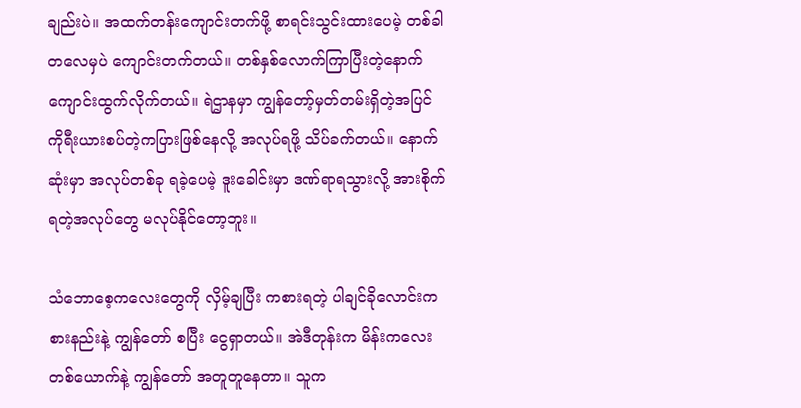ချည်းပဲ။ အထက်တန်းကျောင်းတက်ဖို့ စာရင်းသွင်းထားပေမဲ့ တစ်ခါတလေမှပဲ ကျောင်းတက်တယ်။ တစ်နှစ်လောက်ကြာပြီးတဲ့နောက် ကျောင်းထွက်လိုက်တယ်။ ရဲဌာနမှာ ကျွန်တော့်မှတ်တမ်းရှိတဲ့အပြင် ကိုရီးယားစပ်တဲ့ကပြားဖြစ်နေလို့ အလုပ်ရဖို့ သိပ်ခက်တယ်။ နောက်ဆုံးမှာ အလုပ်တစ်ခု ရခဲ့ပေမဲ့ ဒူးခေါင်းမှာ ဒဏ်ရာရသွားလို့ အားစိုက်ရတဲ့အလုပ်တွေ မလုပ်နိုင်တော့ဘူး။

သံဘောစေ့ကလေးတွေကို လှိမ့်ချပြီး ကစားရတဲ့ ပါချင်ခိုလောင်းကစားနည်းနဲ့ ကျွန်တော် စပြီး ငွေရှာတယ်။ အဲဒီတုန်းက မိန်းကလေးတစ်ယောက်နဲ့ ကျွန်တော် အတူတူနေတာ။ သူက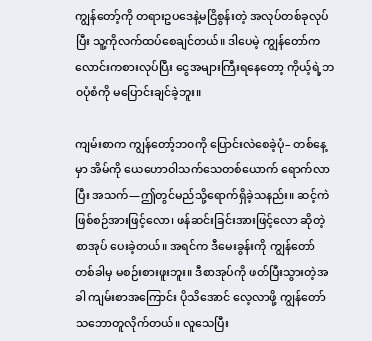ကျွန်တော့်ကို တရားဥပဒေနဲ့မငြိစွန်းတဲ့ အလုပ်တစ်ခုလုပ်ပြီး သူ့ကိုလက်ထပ်စေချင်တယ်။ ဒါပေမဲ့ ကျွန်တော်က လောင်းကစားလုပ်ပြီး ငွေအများကြီးရနေတော့ ကိုယ့်ရဲ့ဘ၀ပုံစံကို မပြောင်းချင်ခဲ့ဘူး။

ကျမ်းစာက ကျွန်တော့်ဘ၀ကို ပြောင်းလဲစေခဲ့ပုံ– တစ်နေ့မှာ အိမ်ကို ယေဟောဝါသက်သေတစ်ယောက် ရောက်လာပြီး အသက်—ဤတွင်မည်သို့ရောက်ရှိခဲ့သနည်း။ ဆင့်ကဲဖြစ်စဉ်အားဖြင့်လော၊ ဖန်ဆင်းခြင်းအားဖြင့်လော ဆိုတဲ့စာအုပ် ပေးခဲ့တယ်။ အရင်က ဒီမေးခွန်းကို ကျွန်တော် တစ်ခါမှ မစဉ်းစားဖူးဘူး။ ဒီစာအုပ်ကို ဖတ်ပြီးသွားတဲ့အခါ ကျမ်းစာအကြောင်း ပိုသိအောင် လေ့လာဖို့ ကျွန်တော် သဘောတူလိုက်တယ်။ လူသေပြီး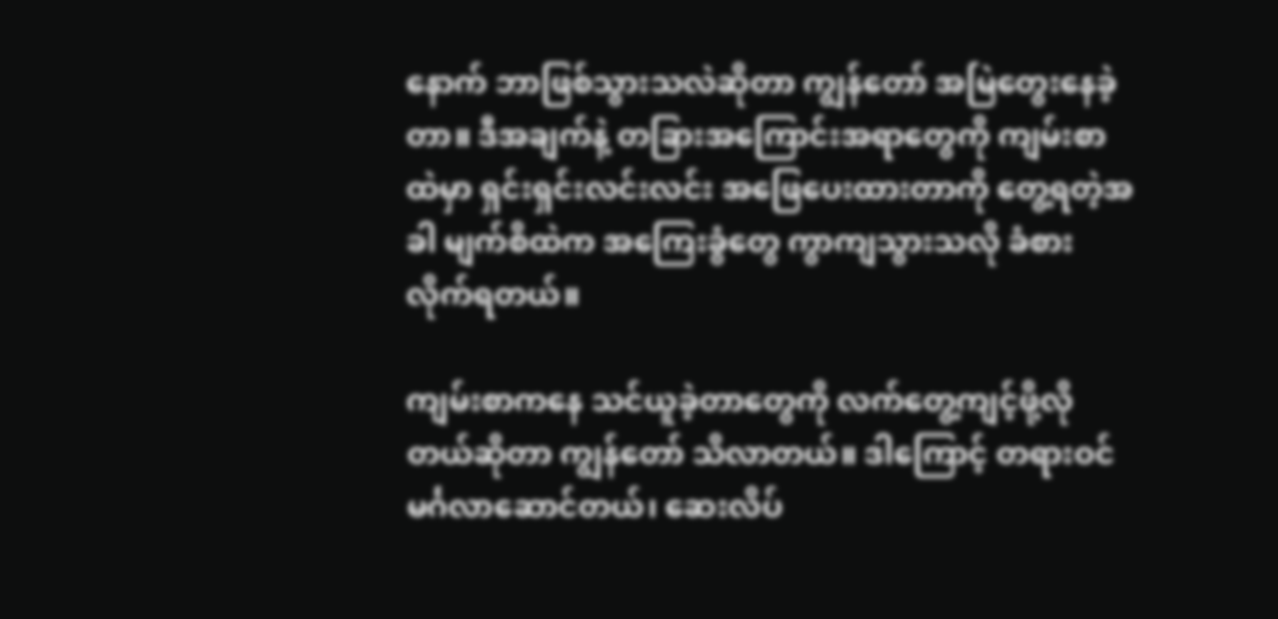နောက် ဘာဖြစ်သွားသလဲဆိုတာ ကျွန်တော် အမြဲတွေးနေခဲ့တာ။ ဒီအချက်နဲ့ တခြားအကြောင်းအရာတွေကို ကျမ်းစာထဲမှာ ရှင်းရှင်းလင်းလင်း အဖြေပေးထားတာကို တွေ့ရတဲ့အခါ မျက်စိထဲက အကြေးခွံတွေ ကွာကျသွားသလို ခံစားလိုက်ရတယ်။

ကျမ်းစာကနေ သင်ယူခဲ့တာတွေကို လက်တွေ့ကျင့်ဖို့လိုတယ်ဆိုတာ ကျွန်တော် သိလာတယ်။ ဒါကြောင့် တရားဝင်မင်္ဂလာဆောင်တယ်၊ ဆေးလိပ်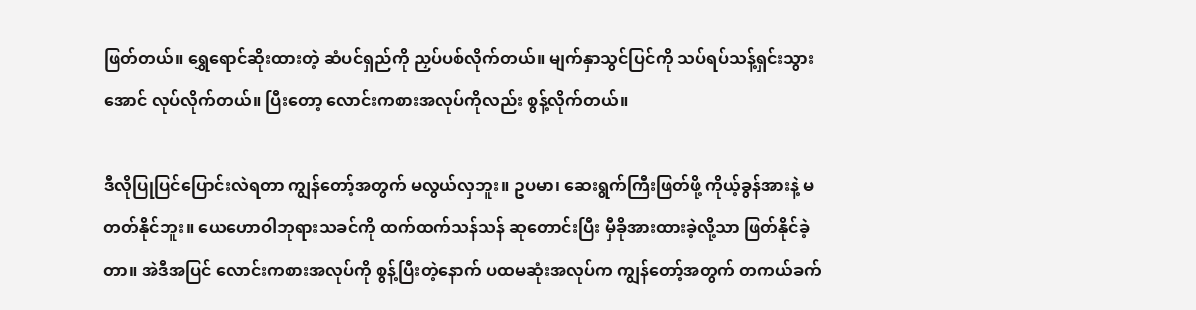ဖြတ်တယ်။ ရွှေရောင်ဆိုးထားတဲ့ ဆံပင်ရှည်ကို ညှပ်ပစ်လိုက်တယ်။ မျက်နှာသွင်ပြင်ကို သပ်ရပ်သန့်ရှင်းသွားအောင် လုပ်လိုက်တယ်။ ပြီးတော့ လောင်းကစားအလုပ်ကိုလည်း စွန့်လိုက်တယ်။

ဒီလိုပြုပြင်ပြောင်းလဲရတာ ကျွန်တော့်အတွက် မလွယ်လှဘူး။ ဥပမာ၊ ဆေးရွက်ကြီးဖြတ်ဖို့ ကိုယ့်ခွန်အားနဲ့ မတတ်နိုင်ဘူး။ ယေဟောဝါဘုရားသခင်ကို ထက်ထက်သန်သန် ဆုတောင်းပြီး မှီခိုအားထားခဲ့လို့သာ ဖြတ်နိုင်ခဲ့တာ။ အဲဒီအပြင် လောင်းကစားအလုပ်ကို စွန့်ပြီးတဲ့နောက် ပထမဆုံးအလုပ်က ကျွန်တော့်အတွက် တကယ်ခက်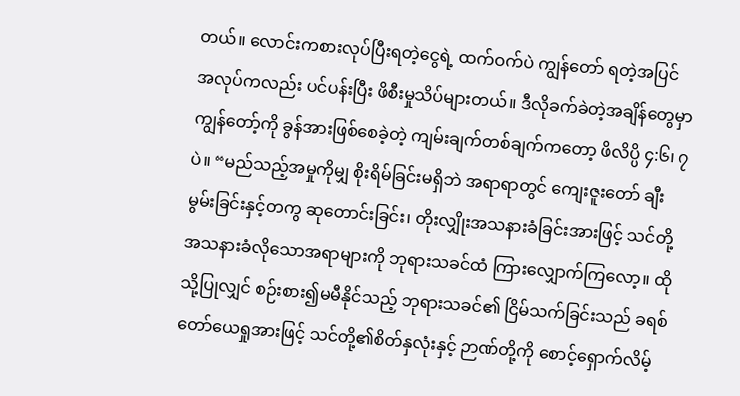တယ်။ လောင်းကစားလုပ်ပြီးရတဲ့ငွေရဲ့ ထက်ဝက်ပဲ ကျွန်တော် ရတဲ့အပြင် အလုပ်ကလည်း ပင်ပန်းပြီး ဖိစီးမှုသိပ်များတယ်။ ဒီလိုခက်ခဲတဲ့အချိန်တွေမှာ ကျွန်တော့်ကို ခွန်အားဖြစ်စေခဲ့တဲ့ ကျမ်းချက်တစ်ချက်ကတော့ ဖိလိပ္ပိ ၄:၆၊ ၇ ပဲ။ “မည်သည့်အမှုကိုမျှ စိုးရိမ်ခြင်းမရှိဘဲ အရာရာတွင် ကျေးဇူးတော် ချီးမွမ်းခြင်းနှင့်တကွ ဆုတောင်းခြင်း၊ တိုးလျှိုးအသနားခံခြင်းအားဖြင့် သင်တို့အသနားခံလိုသောအရာများကို ဘုရားသခင်ထံ ကြားလျှောက်ကြလော့။ ထိုသို့ပြုလျှင် စဉ်းစား၍မမီနိုင်သည့် ဘုရားသခင်၏ ငြိမ်သက်ခြင်းသည် ခရစ်တော်ယေရှုအားဖြင့် သင်တို့၏စိတ်နှလုံးနှင့် ဉာဏ်တို့ကို စောင့်ရှောက်လိမ့်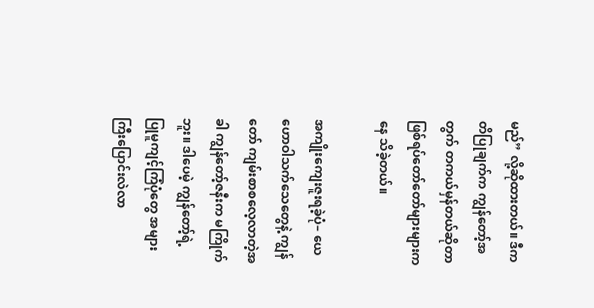မည်” လို့ဆိုထားတယ်။ ဒီကတိပြုချက်က ကျွန်တော့်အတွက် တကယ်မှန်တယ်ဆိုတာ ဖြစ်ရပ်တော်တော်များများကနေ သိခဲ့တယ်။

အကျိုးကျေးဇူးရခဲ့ပုံ– ယေဟောဝါသက်သေတွေနဲ့ ကျွန်တော် ကျမ်းစာစလေ့လာတဲ့အခါ ကျွန်တော့်ဇနီးက မကြိုက်ဘူး။ ဒါပေမဲ့ ကျွန်တော့်ရဲ့ ပြုမူကျင့်ကြံပုံတွေ အများကြီးပြောင်းလဲလာ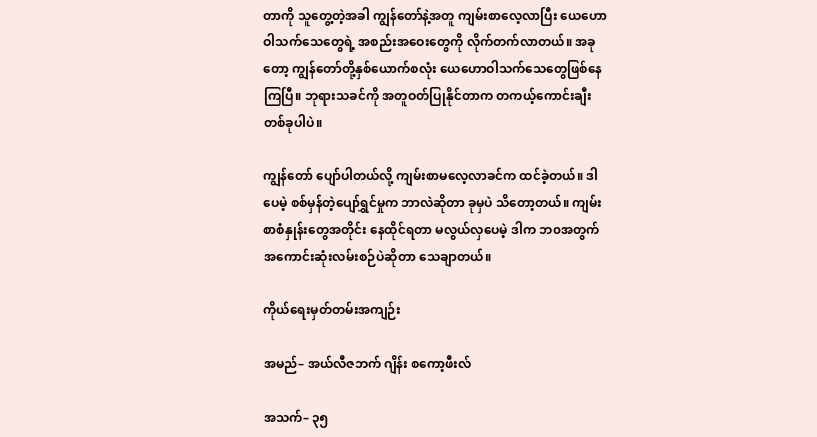တာကို သူတွေ့တဲ့အခါ ကျွန်တော်နဲ့အတူ ကျမ်းစာလေ့လာပြီး ယေဟောဝါသက်သေတွေရဲ့ အစည်းအဝေးတွေကို လိုက်တက်လာတယ်။ အခုတော့ ကျွန်တော်တို့နှစ်ယောက်စလုံး ယေဟောဝါသက်သေတွေဖြစ်နေကြပြီ။ ဘုရားသခင်ကို အတူဝတ်ပြုနိုင်တာက တကယ့်ကောင်းချီးတစ်ခုပါပဲ။

ကျွန်တော် ပျော်ပါတယ်လို့ ကျမ်းစာမလေ့လာခင်က ထင်ခဲ့တယ်။ ဒါပေမဲ့ စစ်မှန်တဲ့ပျော်ရွှင်မှုက ဘာလဲဆိုတာ ခုမှပဲ သိတော့တယ်။ ကျမ်းစာစံနှုန်းတွေအတိုင်း နေထိုင်ရတာ မလွယ်လှပေမဲ့ ဒါက ဘ၀အတွက် အကောင်းဆုံးလမ်းစဉ်ပဲဆိုတာ သေချာတယ်။

ကိုယ်ရေးမှတ်တမ်းအကျဉ်း

အမည်– အယ်လီဇဘက် ဂျိန်း စကော့ဖီးလ်

အသက်– ၃၅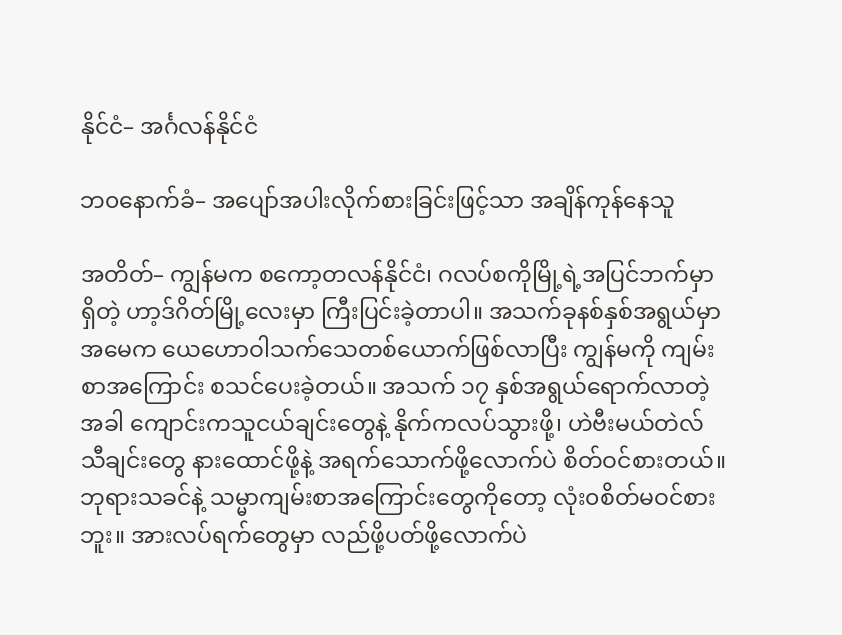နိုင်ငံ– အင်္ဂလန်နိုင်ငံ

ဘ၀နောက်ခံ– အပျော်အပါးလိုက်စားခြင်းဖြင့်သာ အချိန်ကုန်နေသူ

အတိတ်– ကျွန်မက စကော့တလန်နိုင်ငံ၊ ဂလပ်စကိုမြို့ရဲ့အပြင်ဘက်မှာရှိတဲ့ ဟာ့ဒ်ဂိတ်မြို့လေးမှာ ကြီးပြင်းခဲ့တာပါ။ အသက်ခုနစ်နှစ်အရွယ်မှာ အမေက ယေဟောဝါသက်သေတစ်ယောက်ဖြစ်လာပြီး ကျွန်မကို ကျမ်းစာအကြောင်း စသင်ပေးခဲ့တယ်။ အသက် ၁၇ နှစ်အရွယ်ရောက်လာတဲ့အခါ ကျောင်းကသူငယ်ချင်းတွေနဲ့ နိုက်ကလပ်သွားဖို့၊ ဟဲဗီးမယ်တဲလ်သီချင်းတွေ နားထောင်ဖို့နဲ့ အရက်သောက်ဖို့လောက်ပဲ စိတ်ဝင်စားတယ်။ ဘုရားသခင်နဲ့ သမ္မာကျမ်းစာအကြောင်းတွေကိုတော့ လုံး၀စိတ်မဝင်စားဘူး။ အားလပ်ရက်တွေမှာ လည်ဖို့ပတ်ဖို့လောက်ပဲ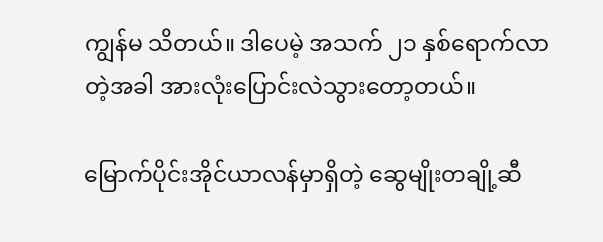ကျွန်မ သိတယ်။ ဒါပေမဲ့ အသက် ၂၁ နှစ်ရောက်လာတဲ့အခါ အားလုံးပြောင်းလဲသွားတော့တယ်။

မြောက်ပိုင်းအိုင်ယာလန်မှာရှိတဲ့ ဆွေမျိုးတချို့ဆီ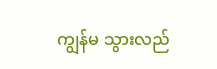ကျွန်မ သွားလည်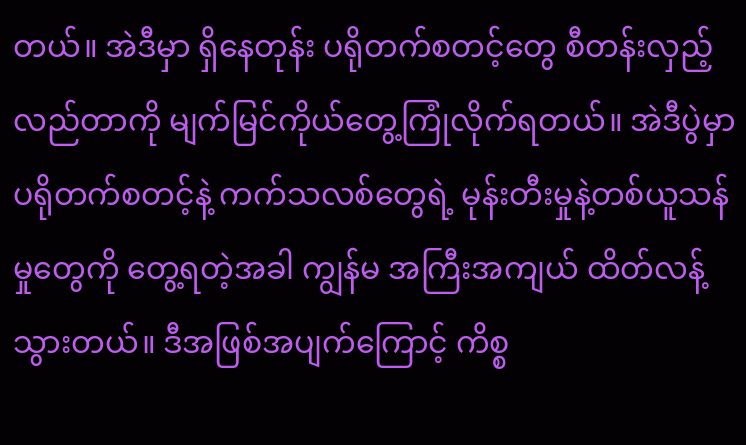တယ်။ အဲဒီမှာ ရှိနေတုန်း ပရိုတက်စတင့်တွေ စီတန်းလှည့်လည်တာကို မျက်မြင်ကိုယ်တွေ့ကြုံလိုက်ရတယ်။ အဲဒီပွဲမှာ ပရိုတက်စတင့်နဲ့ ကက်သလစ်တွေရဲ့ မုန်းတီးမှုနဲ့တစ်ယူသန်မှုတွေကို တွေ့ရတဲ့အခါ ကျွန်မ အကြီးအကျယ် ထိတ်လန့်သွားတယ်။ ဒီအဖြစ်အပျက်ကြောင့် ကိစ္စ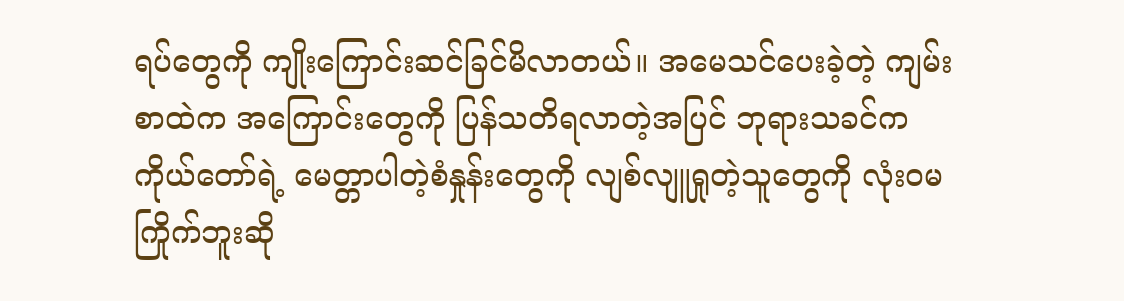ရပ်တွေကို ကျိုးကြောင်းဆင်ခြင်မိလာတယ်။ အမေသင်ပေးခဲ့တဲ့ ကျမ်းစာထဲက အကြောင်းတွေကို ပြန်သတိရလာတဲ့အပြင် ဘုရားသခင်က ကိုယ်တော်ရဲ့ မေတ္တာပါတဲ့စံနှုန်းတွေကို လျစ်လျူရှုတဲ့သူတွေကို လုံး၀မကြိုက်ဘူးဆို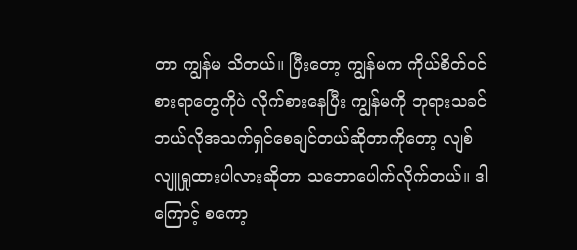တာ ကျွန်မ သိတယ်။ ပြီးတော့ ကျွန်မက ကိုယ်စိတ်ဝင်စားရာတွေကိုပဲ လိုက်စားနေပြီး ကျွန်မကို ဘုရားသခင် ဘယ်လိုအသက်ရှင်စေချင်တယ်ဆိုတာကိုတော့ လျစ်လျူရှုထားပါလားဆိုတာ သဘောပေါက်လိုက်တယ်။ ဒါကြောင့် စကော့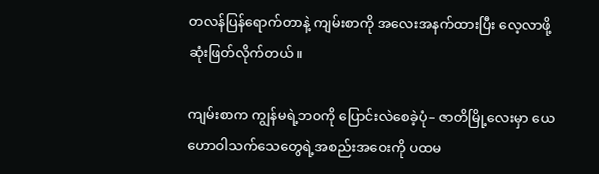တလန်ပြန်ရောက်တာနဲ့ ကျမ်းစာကို အလေးအနက်ထားပြီး လေ့လာဖို့ ဆုံးဖြတ်လိုက်တယ်။

ကျမ်းစာက ကျွန်မရဲ့ဘ၀ကို ပြောင်းလဲစေခဲ့ပုံ– ဇာတိမြို့လေးမှာ ယေဟောဝါသက်သေတွေရဲ့အစည်းအဝေးကို ပထမ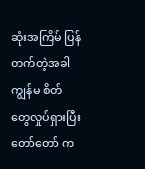ဆုံးအကြိမ် ပြန်တက်တဲ့အခါ ကျွန်မ စိတ်တွေလှုပ်ရှားပြီး တော်တော် က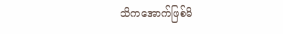သိကအောက်ဖြစ်မိ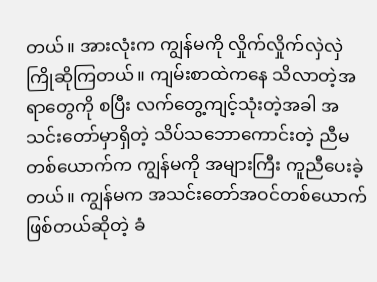တယ်။ အားလုံးက ကျွန်မကို လှိုက်လှိုက်လှဲလှဲ ကြိုဆိုကြတယ်။ ကျမ်းစာထဲကနေ သိလာတဲ့အရာတွေကို စပြီး လက်တွေ့ကျင့်သုံးတဲ့အခါ အသင်းတော်မှာရှိတဲ့ သိပ်သဘောကောင်းတဲ့ ညီမတစ်ယောက်က ကျွန်မကို အများကြီး ကူညီပေးခဲ့တယ်။ ကျွန်မက အသင်းတော်အဝင်တစ်ယောက်ဖြစ်တယ်ဆိုတဲ့ ခံ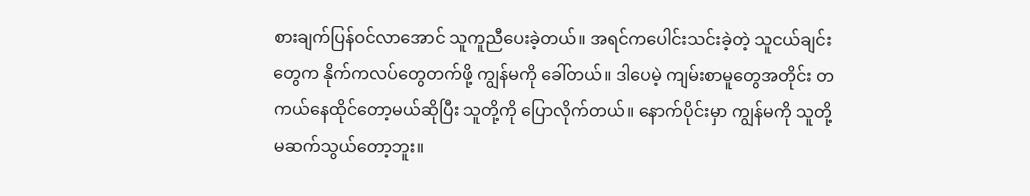စားချက်ပြန်ဝင်လာအောင် သူကူညီပေးခဲ့တယ်။ အရင်ကပေါင်းသင်းခဲ့တဲ့ သူငယ်ချင်းတွေက နိုက်ကလပ်တွေတက်ဖို့ ကျွန်မကို ခေါ်တယ်။ ဒါပေမဲ့ ကျမ်းစာမူတွေအတိုင်း တကယ်နေထိုင်တော့မယ်ဆိုပြီး သူတို့ကို ပြောလိုက်တယ်။ နောက်ပိုင်းမှာ ကျွန်မကို သူတို့ မဆက်သွယ်တော့ဘူး။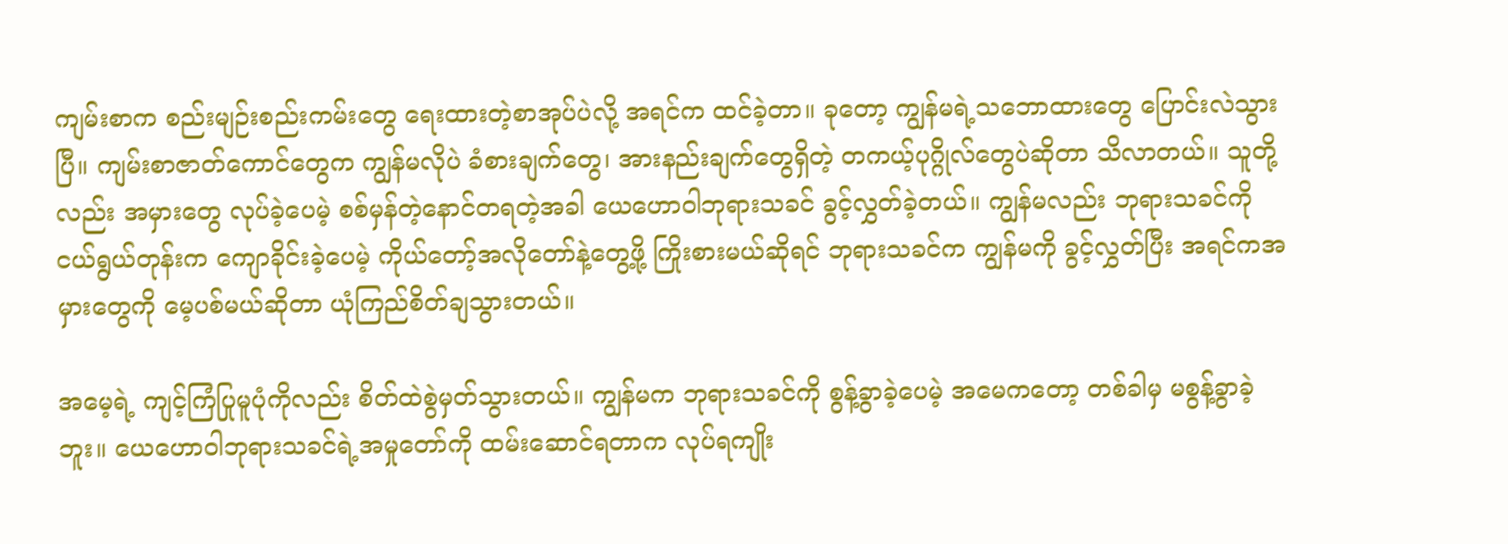ကျမ်းစာက စည်းမျဉ်းစည်းကမ်းတွေ ရေးထားတဲ့စာအုပ်ပဲလို့ အရင်က ထင်ခဲ့တာ။ ခုတော့ ကျွန်မရဲ့သဘောထားတွေ ပြောင်းလဲသွားပြီ။ ကျမ်းစာဇာတ်ကောင်တွေက ကျွန်မလိုပဲ ခံစားချက်တွေ၊ အားနည်းချက်တွေရှိတဲ့ တကယ့်ပုဂ္ဂိုလ်တွေပဲဆိုတာ သိလာတယ်။ သူတို့လည်း အမှားတွေ လုပ်ခဲ့ပေမဲ့ စစ်မှန်တဲ့နောင်တရတဲ့အခါ ယေဟောဝါဘုရားသခင် ခွင့်လွှတ်ခဲ့တယ်။ ကျွန်မလည်း ဘုရားသခင်ကို ငယ်ရွယ်တုန်းက ကျောခိုင်းခဲ့ပေမဲ့ ကိုယ်တော့်အလိုတော်နဲ့တွေ့ဖို့ ကြိုးစားမယ်ဆိုရင် ဘုရားသခင်က ကျွန်မကို ခွင့်လွှတ်ပြီး အရင်ကအမှားတွေကို မေ့ပစ်မယ်ဆိုတာ ယုံကြည်စိတ်ချသွားတယ်။

အမေ့ရဲ့ ကျင့်ကြံပြုမူပုံကိုလည်း စိတ်ထဲစွဲမှတ်သွားတယ်။ ကျွန်မက ဘုရားသခင်ကို စွန့်ခွာခဲ့ပေမဲ့ အမေကတော့ တစ်ခါမှ မစွန့်ခွာခဲ့ဘူး။ ယေဟောဝါဘုရားသခင်ရဲ့အမှုတော်ကို ထမ်းဆောင်ရတာက လုပ်ရကျိုး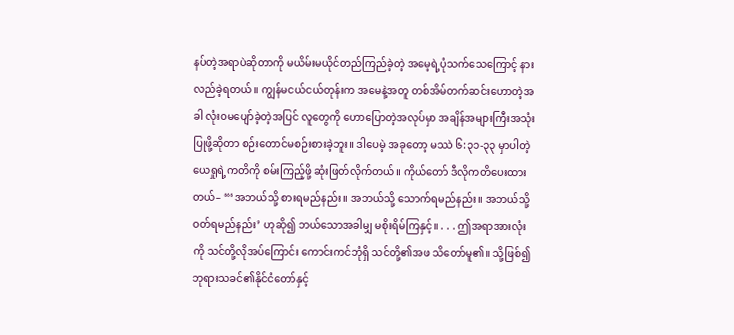နပ်တဲ့အရာပဲဆိုတာကို မယိမ်းမယိုင်တည်ကြည်ခဲ့တဲ့ အမေ့ရဲ့ပုံသက်သေကြောင့် နားလည်ခဲ့ရတယ်။ ကျွန်မငယ်ငယ်တုန်းက အမေနဲ့အတူ တစ်အိမ်တက်ဆင်းဟောတဲ့အခါ လုံး၀မပျော်ခဲ့တဲ့အပြင် လူတွေကို ဟောပြောတဲ့အလုပ်မှာ အချိန်အများကြီးအသုံးပြုဖို့ဆိုတာ စဉ်းတောင်မစဉ်းစားခဲ့ဘူး။ ဒါပေမဲ့ အခုတော့ မဿဲ ၆:၃၁-၃၃ မှာပါတဲ့ ယေရှုရဲ့ကတိကို စမ်းကြည့်ဖို့ ဆုံးဖြတ်လိုက်တယ်။ ကိုယ်တော် ဒီလိုကတိပေးထားတယ်– “‘အဘယ်သို့ စားရမည်နည်း။ အဘယ်သို့ သောက်ရမည်နည်း။ အဘယ်သို့ ဝတ်ရမည်နည်း’ ဟုဆို၍ ဘယ်သောအခါမျှ မစိုးရိမ်ကြနှင့်။ . . . ဤအရာအားလုံးကို သင်တို့လိုအပ်ကြောင်း ကောင်းကင်ဘုံရှိ သင်တို့၏အဖ သိတော်မူ၏။ သို့ဖြစ်၍ ဘုရားသခင်၏နိုင်ငံတော်နှင့်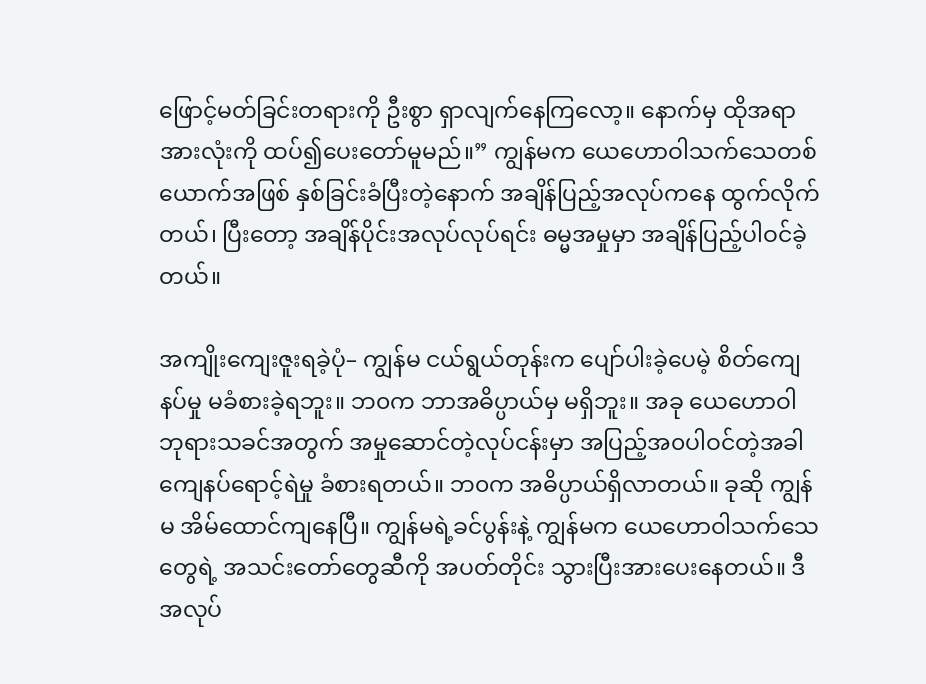ဖြောင့်မတ်ခြင်းတရားကို ဦးစွာ ရှာလျက်နေကြလော့။ နောက်မှ ထိုအရာအားလုံးကို ထပ်၍ပေးတော်မူမည်။” ကျွန်မက ယေဟောဝါသက်သေတစ်ယောက်အဖြစ် နှစ်ခြင်းခံပြီးတဲ့နောက် အချိန်ပြည့်အလုပ်ကနေ ထွက်လိုက်တယ်၊ ပြီးတော့ အချိန်ပိုင်းအလုပ်လုပ်ရင်း ဓမ္မအမှုမှာ အချိန်ပြည့်ပါဝင်ခဲ့တယ်။

အကျိုးကျေးဇူးရခဲ့ပုံ– ကျွန်မ ငယ်ရွယ်တုန်းက ပျော်ပါးခဲ့ပေမဲ့ စိတ်ကျေနပ်မှု မခံစားခဲ့ရဘူး။ ဘ၀က ဘာအဓိပ္ပာယ်မှ မရှိဘူး။ အခု ယေဟောဝါဘုရားသခင်အတွက် အမှုဆောင်တဲ့လုပ်ငန်းမှာ အပြည့်အ၀ပါဝင်တဲ့အခါ ကျေနပ်ရောင့်ရဲမှု ခံစားရတယ်။ ဘ၀က အဓိပ္ပာယ်ရှိလာတယ်။ ခုဆို ကျွန်မ အိမ်ထောင်ကျနေပြီ။ ကျွန်မရဲ့ခင်ပွန်းနဲ့ ကျွန်မက ယေဟောဝါသက်သေတွေရဲ့ အသင်းတော်တွေဆီကို အပတ်တိုင်း သွားပြီးအားပေးနေတယ်။ ဒီအလုပ်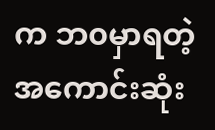က ဘ၀မှာရတဲ့ အကောင်းဆုံး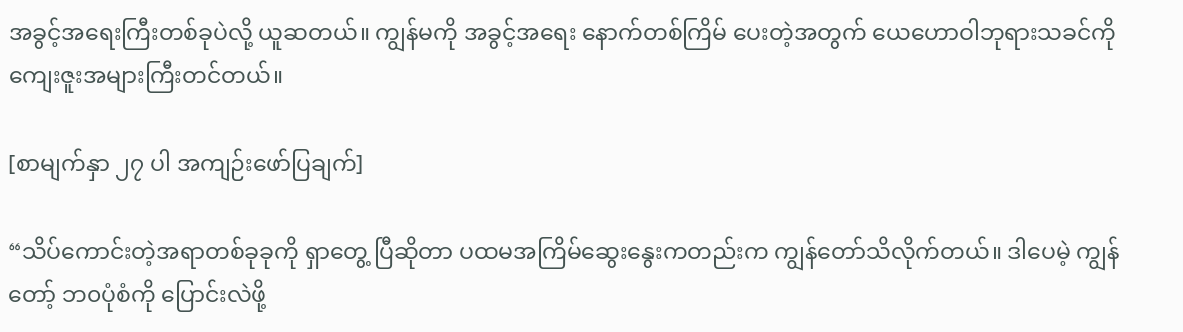အခွင့်အရေးကြီးတစ်ခုပဲလို့ ယူဆတယ်။ ကျွန်မကို အခွင့်အရေး နောက်တစ်ကြိမ် ပေးတဲ့အတွက် ယေဟောဝါဘုရားသခင်ကို ကျေးဇူးအများကြီးတင်တယ်။

[စာမျက်နှာ ၂၇ ပါ အကျဉ်းဖော်ပြချက်]

“သိပ်ကောင်းတဲ့အရာတစ်ခုခုကို ရှာတွေ့ ပြီဆိုတာ ပထမအကြိမ်ဆွေးနွေးကတည်းက ကျွန်တော်သိလိုက်တယ်။ ဒါပေမဲ့ ကျွန်တော့် ဘ၀ပုံစံကို ပြောင်းလဲဖို့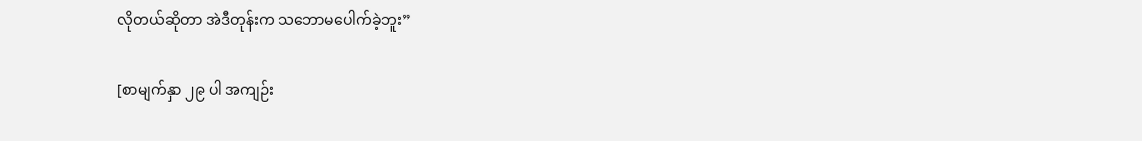လိုတယ်ဆိုတာ အဲဒီတုန်းက သဘောမပေါက်ခဲ့ဘူး”

[စာမျက်နှာ ၂၉ ပါ အကျဉ်း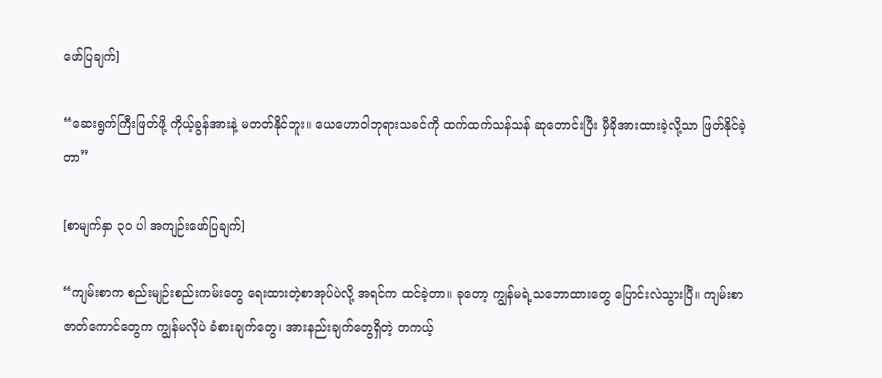ဖော်ပြချက်]

“ဆေးရွက်ကြီးဖြတ်ဖို့ ကိုယ့်ခွန်အားနဲ့ မတတ်နိုင်ဘူး။ ယေဟောဝါဘုရားသခင်ကို ထက်ထက်သန်သန် ဆုတောင်းပြီး မှီခိုအားထားခဲ့လို့သာ ဖြတ်နိုင်ခဲ့တာ”

[စာမျက်နှာ ၃၀ ပါ အကျဉ်းဖော်ပြချက်]

“ကျမ်းစာက စည်းမျဉ်းစည်းကမ်းတွေ ရေးထားတဲ့စာအုပ်ပဲလို့ အရင်က ထင်ခဲ့တာ။ ခုတော့ ကျွန်မရဲ့သဘောထားတွေ ပြောင်းလဲသွားပြီ။ ကျမ်းစာဇာတ်ကောင်တွေက ကျွန်မလိုပဲ ခံစားချက်တွေ၊ အားနည်းချက်တွေရှိတဲ့ တကယ့်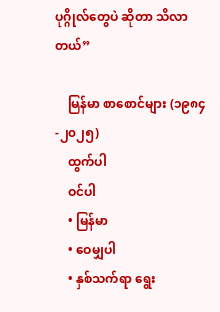ပုဂ္ဂိုလ်တွေပဲ ဆိုတာ သိလာတယ်”

    မြန်မာ စာစောင်များ (၁၉၈၄-၂၀၂၅)
    ထွက်ပါ
    ဝင်ပါ
    • မြန်မာ
    • ဝေမျှပါ
    • နှစ်သက်ရာ ရွေး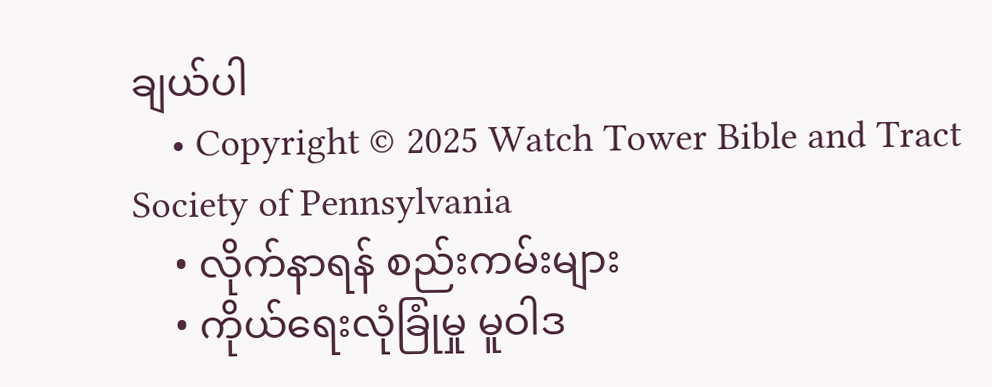ချယ်ပါ
    • Copyright © 2025 Watch Tower Bible and Tract Society of Pennsylvania
    • လိုက်နာရန် စည်းကမ်းများ
    • ကိုယ်ရေးလုံခြုံမှု မူဝါဒ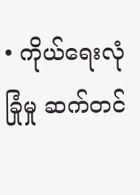• ကိုယ်ရေးလုံခြုံမှု ဆက်တင်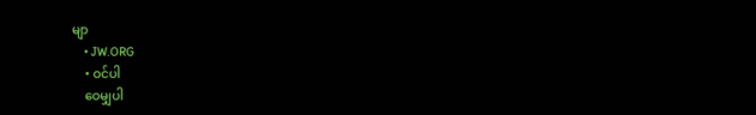မျာ
    • JW.ORG
    • ဝင်ပါ
    ဝေမျှပါ